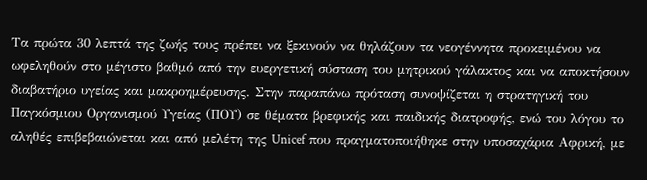Τα πρώτα 30 λεπτά της ζωής τους πρέπει να ξεκινούν να θηλάζουν τα νεογέννητα προκειμένου να ωφεληθούν στο μέγιστο βαθμό από την ευεργετική σύσταση του μητρικού γάλακτος και να αποκτήσουν διαβατήριο υγείας και μακροημέρευσης. Στην παραπάνω πρόταση συνοψίζεται η στρατηγική του Παγκόσμιου Οργανισμού Υγείας (ΠΟΥ) σε θέματα βρεφικής και παιδικής διατροφής, ενώ του λόγου το αληθές επιβεβαιώνεται και από μελέτη της Unicef που πραγματοποιήθηκε στην υποσαχάρια Αφρική, με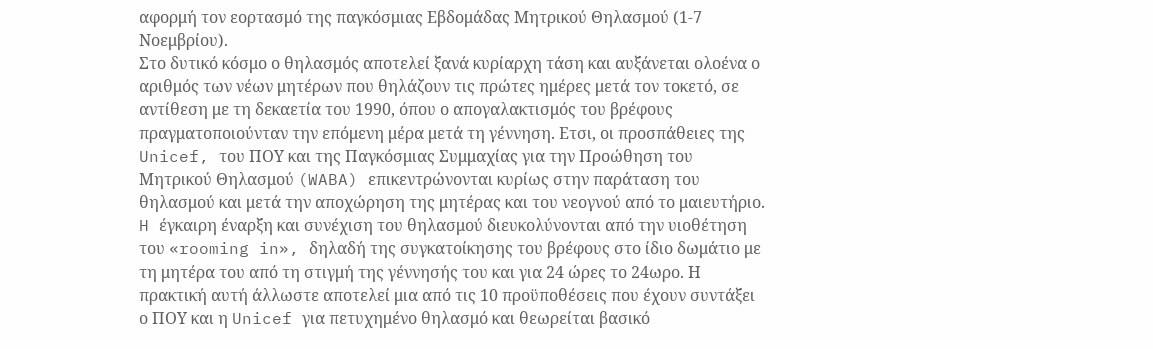αφορμή τον εορτασμό της παγκόσμιας Εβδομάδας Μητρικού Θηλασμού (1-7 Νοεμβρίου).
Στο δυτικό κόσμο ο θηλασμός αποτελεί ξανά κυρίαρχη τάση και αυξάνεται ολοένα ο αριθμός των νέων μητέρων που θηλάζουν τις πρώτες ημέρες μετά τον τοκετό, σε αντίθεση με τη δεκαετία του 1990, όπου ο απογαλακτισμός του βρέφους πραγματοποιούνταν την επόμενη μέρα μετά τη γέννηση. Ετσι, οι προσπάθειες της Unicef, του ΠΟΥ και της Παγκόσμιας Συμμαχίας για την Προώθηση του Μητρικού Θηλασμού (WABA) επικεντρώνονται κυρίως στην παράταση του θηλασμού και μετά την αποχώρηση της μητέρας και του νεογνού από το μαιευτήριο.
H έγκαιρη έναρξη και συνέχιση του θηλασμού διευκολύνονται από την υιοθέτηση του «rooming in», δηλαδή της συγκατοίκησης του βρέφους στο ίδιο δωμάτιο με τη μητέρα του από τη στιγμή της γέννησής του και για 24 ώρες το 24ωρο. Η πρακτική αυτή άλλωστε αποτελεί μια από τις 10 προϋποθέσεις που έχουν συντάξει ο ΠΟΥ και η Unicef για πετυχημένο θηλασμό και θεωρείται βασικό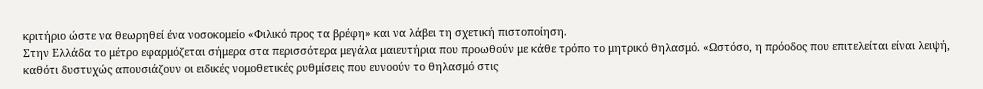κριτήριο ώστε να θεωρηθεί ένα νοσοκομείο «Φιλικό προς τα βρέφη» και να λάβει τη σχετική πιστοποίηση.
Στην Ελλάδα το μέτρο εφαρμόζεται σήμερα στα περισσότερα μεγάλα μαιευτήρια που προωθούν με κάθε τρόπο το μητρικό θηλασμό. «Ωστόσο, η πρόοδος που επιτελείται είναι λειψή, καθότι δυστυχώς απουσιάζουν οι ειδικές νομοθετικές ρυθμίσεις που ευνοούν το θηλασμό στις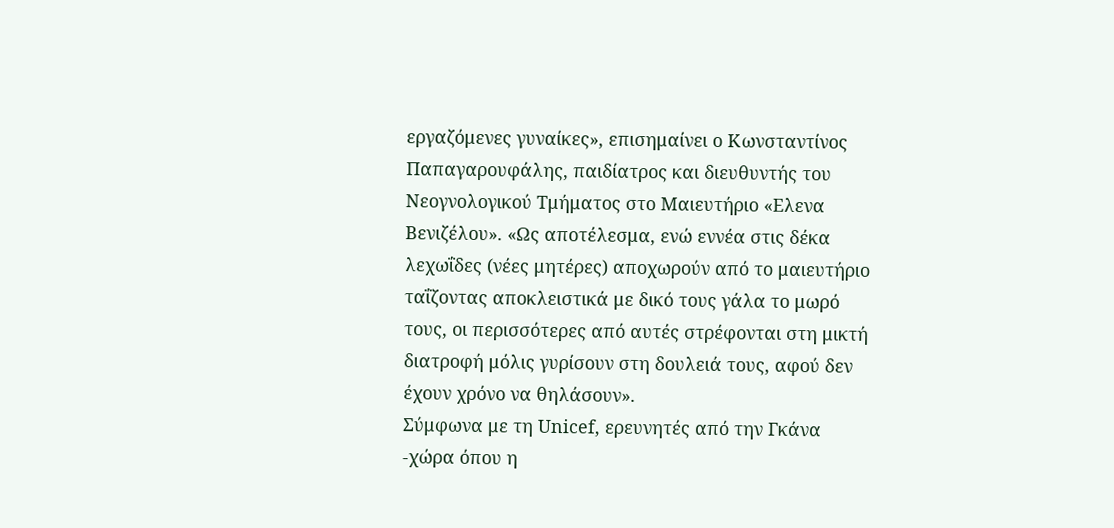εργαζόμενες γυναίκες», επισημαίνει ο Κωνσταντίνος Παπαγαρουφάλης, παιδίατρος και διευθυντής του Νεογνολογικού Τμήματος στο Μαιευτήριο «Ελενα Βενιζέλου». «Ως αποτέλεσμα, ενώ εννέα στις δέκα λεχωΐδες (νέες μητέρες) αποχωρούν από το μαιευτήριο ταΐζοντας αποκλειστικά με δικό τους γάλα το μωρό τους, οι περισσότερες από αυτές στρέφονται στη μικτή διατροφή μόλις γυρίσουν στη δουλειά τους, αφού δεν έχουν χρόνο να θηλάσουν».
Σύμφωνα με τη Unicef, ερευνητές από την Γκάνα -χώρα όπου η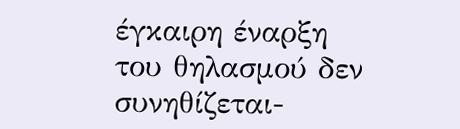έγκαιρη έναρξη του θηλασμού δεν συνηθίζεται-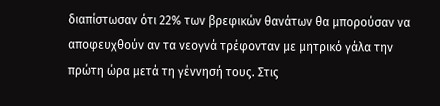διαπίστωσαν ότι 22% των βρεφικών θανάτων θα μπορούσαν να αποφευχθούν αν τα νεογνά τρέφονταν με μητρικό γάλα την πρώτη ώρα μετά τη γέννησή τους. Στις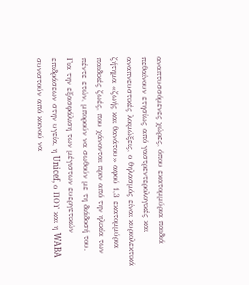αναπτυσσόμενες χώρες, όπου εκατομμύρια παιδιά πεθαίνουν ετησίως από γαστρεντερολογικές και αναπνευστικές λοιμώξεις, ο θηλασμός είναι κυριολεκτικά ζήτημα «ζωής και θανάτου» αφού 1,3 εκατομμύρια παιδικές ζωές, που χάνονται πριν από την ηλικία των πέντε ετών, μπορούν να σωθούν με τη διάδοσή του.
Για την εξασφάλιση των μέγιστων ευεργετικών επιδράσεων στην υγεία, η Unicef, ο ΠΟΥ και η WABA συνιστούν από κοινού να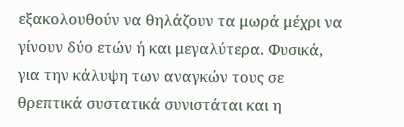εξακολουθούν να θηλάζουν τα μωρά μέχρι να γίνουν δύο ετών ή και μεγαλύτερα. Φυσικά, για την κάλυψη των αναγκών τους σε θρεπτικά συστατικά συνιστάται και η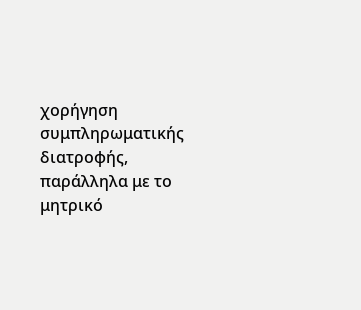χορήγηση συμπληρωματικής διατροφής, παράλληλα με το μητρικό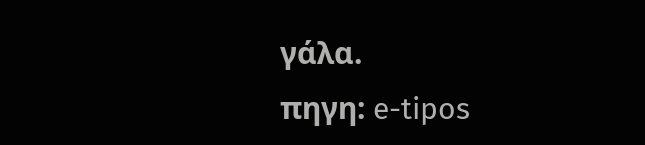γάλα.
πηγη: e-tipos